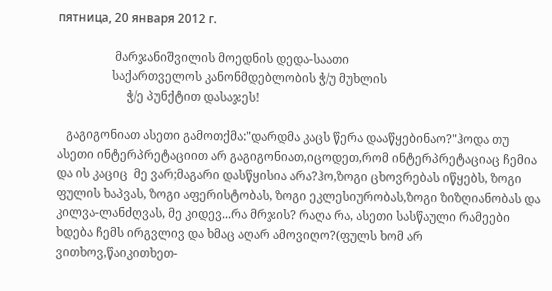пятница, 20 января 2012 г.

                   მარჯანიშვილის მოედნის დედა-საათი
                  საქართველოს კანონმდებლობის ჭ/უ მუხლის
                       ჭ/ე პუნქტით დასაჯეს!

   გაგიგონიათ ასეთი გამოთქმა:"დარდმა კაცს წერა დააწყებინაო?"ჰოდა თუ ასეთი ინტერპრეტაციით არ გაგიგონიათ,იცოდეთ,რომ ინტერპრეტაციაც ჩემია და ის კაციც  მე ვარ;მაგარი დასწყისია არა?ჰო,ზოგი ცხოვრებას იწყებს, ზოგი ფულის ხაპვას, ზოგი აფერისტობას, ზოგი ეკლესიურობას,ზოგი ზიზღიანობას და კილვა-ლანძღვას, მე კიდევ...რა მრჯის? რაღა რა, ასეთი სასწაული რამეები ხდება ჩემს ირგვლივ და ხმაც აღარ ამოვიღო?(ფულს ხომ არ ვითხოვ,წაიკითხეთ-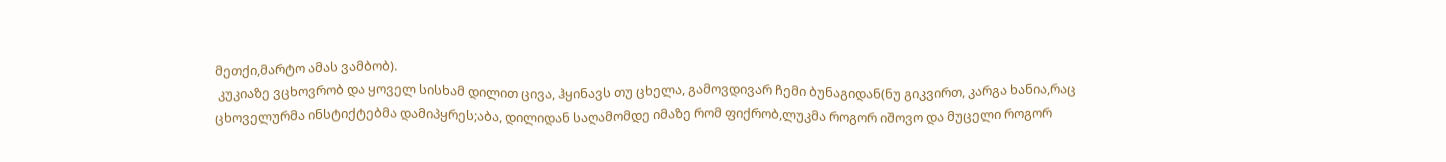მეთქი,მარტო ამას ვამბობ).
 კუკიაზე ვცხოვრობ და ყოველ სისხამ დილით ცივა, ჰყინავს თუ ცხელა, გამოვდივარ ჩემი ბუნაგიდან(ნუ გიკვირთ, კარგა ხანია,რაც ცხოველურმა ინსტიქტებმა დამიპყრეს;აბა, დილიდან საღამომდე იმაზე რომ ფიქრობ,ლუკმა როგორ იშოვო და მუცელი როგორ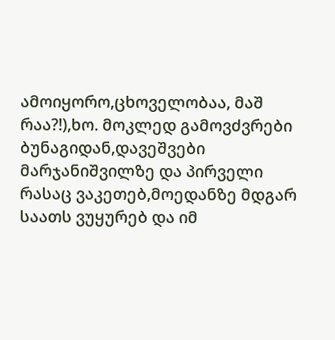ამოიყორო,ცხოველობაა, მაშ რაა?!),ხო. მოკლედ გამოვძვრები ბუნაგიდან,დავეშვები მარჯანიშვილზე და პირველი რასაც ვაკეთებ,მოედანზე მდგარ საათს ვუყურებ და იმ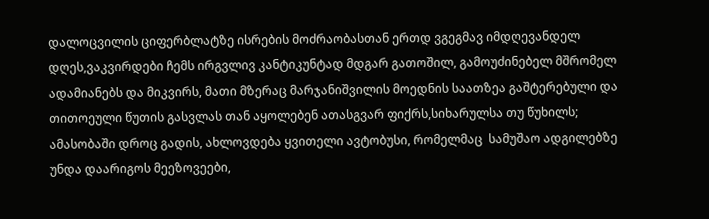დალოცვილის ციფერბლატზე ისრების მოძრაობასთან ერთდ ვგეგმავ იმდღევანდელ დღეს,ვაკვირდები ჩემს ირგვლივ კანტიკუნტად მდგარ გათოშილ, გამოუძინებელ მშრომელ ადამიანებს და მიკვირს, მათი მზერაც მარჯანიშვილის მოედნის საათზეა გაშტერებული და თითოეული წუთის გასვლას თან აყოლებენ ათასგვარ ფიქრს,სიხარულსა თუ წუხილს; ამასობაში დროც გადის, ახლოვდება ყვითელი ავტობუსი, რომელმაც  სამუშაო ადგილებზე უნდა დაარიგოს მეეზოვეები,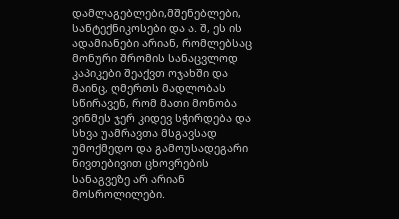დამლაგებლები,მშენებლები, სანტექნიკოსები და ა. შ, ეს ის ადამიანები არიან, რომლებსაც მონური შრომის სანაცვლოდ კაპიკები შეაქვთ ოჯახში და მაინც, ღმერთს მადლობას სწირავენ, რომ მათი მონობა ვინმეს ჯერ კიდევ სჭირდება და სხვა უამრავთა მსგავსად უმოქმედო და გამოუსადეგარი ნივთებივით ცხოვრების სანაგვეზე არ არიან მოსროლილები.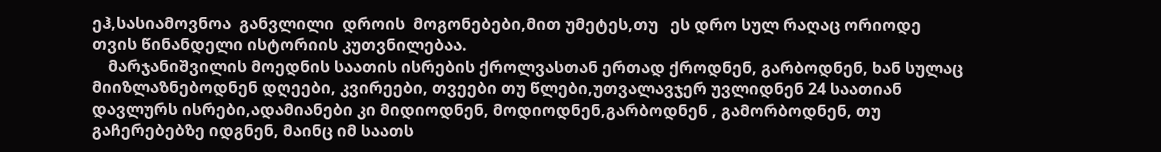ეჰ,სასიამოვნოა  განვლილი  დროის  მოგონებები,მით უმეტეს,თუ   ეს დრო სულ რაღაც ორიოდე თვის წინანდელი ისტორიის კუთვნილებაა.
    მარჯანიშვილის მოედნის საათის ისრების ქროლვასთან ერთად ქროდნენ, გარბოდნენ, ხან სულაც მიიზლაზნებოდნენ დღეები, კვირეები, თვეები თუ წლები,უთვალავჯერ უვლიდნენ 24 საათიან დავლურს ისრები,ადამიანები კი მიდიოდნენ, მოდიოდნენ,გარბოდნენ , გამორბოდნენ, თუ გაჩერებებზე იდგნენ, მაინც იმ საათს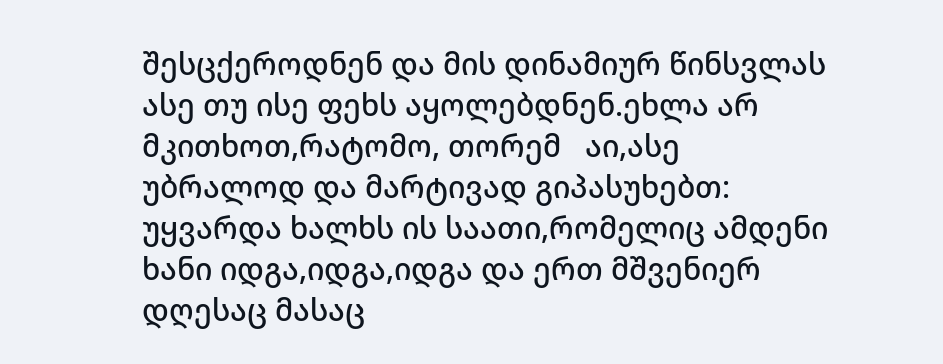შესცქეროდნენ და მის დინამიურ წინსვლას ასე თუ ისე ფეხს აყოლებდნენ.ეხლა არ მკითხოთ,რატომო, თორემ   აი,ასე უბრალოდ და მარტივად გიპასუხებთ: უყვარდა ხალხს ის საათი,რომელიც ამდენი ხანი იდგა,იდგა,იდგა და ერთ მშვენიერ დღესაც მასაც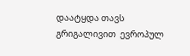დაატყდა თავს გრიგალივით  ევროპულ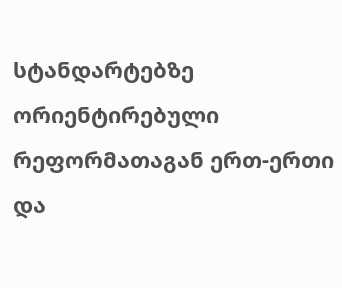სტანდარტებზე ორიენტირებული რეფორმათაგან ერთ-ერთი  და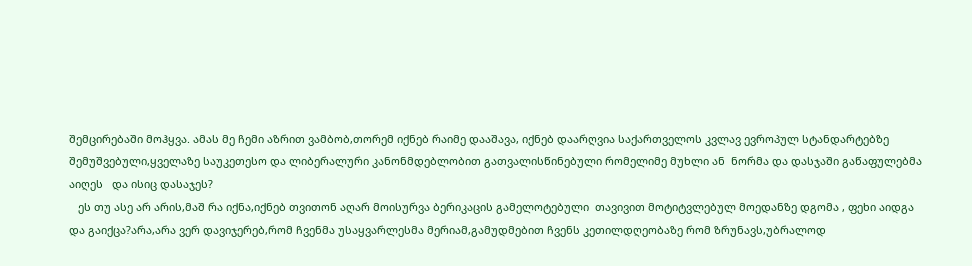შემცირებაში მოჰყვა. ამას მე ჩემი აზრით ვამბობ,თორემ იქნებ რაიმე დააშავა, იქნებ დაარღვია საქართველოს კვლავ ევროპულ სტანდარტებზე შემუშვებული,ყველაზე საუკეთესო და ლიბერალური კანონმდებლობით გათვალისწინებული რომელიმე მუხლი ან  ნორმა და დასჯაში გაწაფულებმა აიღეს   და ისიც დასაჯეს?
   ეს თუ ასე არ არის,მაშ რა იქნა,იქნებ თვითონ აღარ მოისურვა ბერიკაცის გამელოტებული  თავივით მოტიტვლებულ მოედანზე დგომა , ფეხი აიდგა და გაიქცა?არა,არა ვერ დავიჯერებ,რომ ჩვენმა უსაყვარლესმა მერიამ,გამუდმებით ჩვენს კეთილდღეობაზე რომ ზრუნავს,უბრალოდ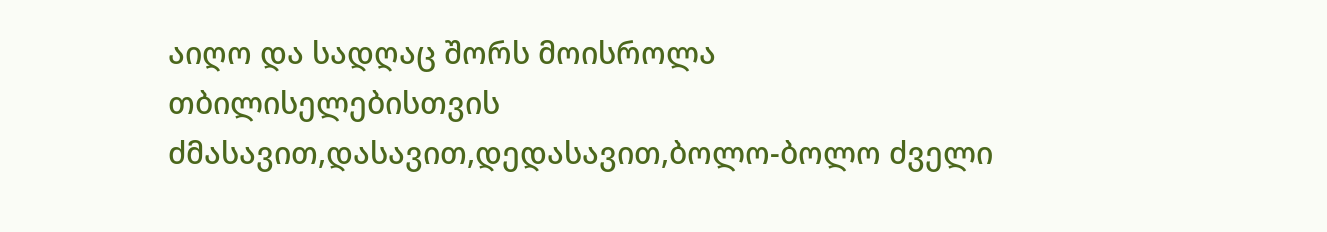აიღო და სადღაც შორს მოისროლა თბილისელებისთვის ძმასავით,დასავით,დედასავით,ბოლო-ბოლო ძველი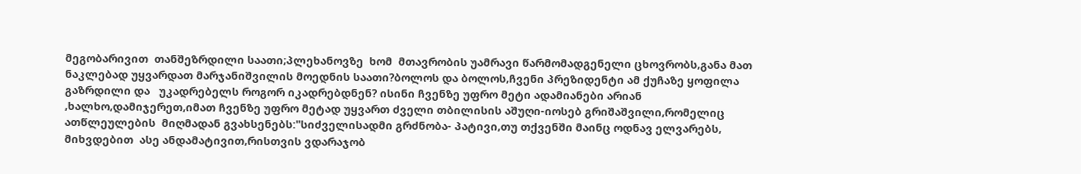მეგობარივით  თანშეზრდილი საათი;პლეხანოვზე  ხომ  მთავრობის უამრავი წარმომადგენელი ცხოვრობს,განა მათ ნაკლებად უყვარდათ მარჯანიშვილის მოედნის საათი?ბოლოს და ბოლოს,ჩვენი პრეზიდენტი ამ ქუჩაზე ყოფილა გაზრდილი და   უკადრებელს როგორ იკადრებდნენ? ისინი ჩვენზე უფრო მეტი ადამიანები არიან ,ხალხო,დამიჯერეთ,იმათ ჩვენზე უფრო მეტად უყვართ ძველი თბილისის აშუღი-იოსებ გრიშაშვილი,რომელიც ათწლეულების  მიღმადან გვახსენებს:"სიძველისადმი გრძნობა- პატივი,თუ თქვენში მაინც ოდნავ ელვარებს, მიხვდებით  ასე ანდამატივით,რისთვის ვდარაჯობ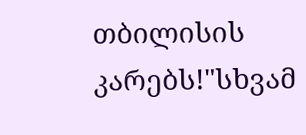თბილისის კარებს!"სხვამ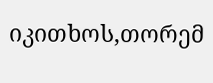იკითხოს,თორემ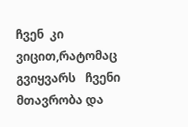ჩვენ  კი  ვიცით,რატომაც გვიყვარს   ჩვენი მთავრობა და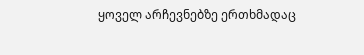ყოველ არჩევნებზე ერთხმადაც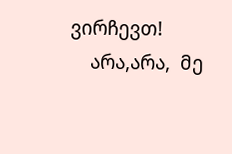ვირჩევთ!
    არა,არა,  მე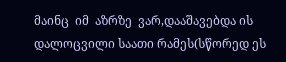მაინც  იმ  აზრზე  ვარ,დააშავებდა ის  დალოცვილი საათი რამეს(სწორედ ეს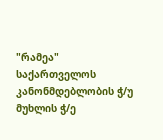"რამეა"  საქართველოს კანონმდებლობის ჭ/უ მუხლის ჭ/ე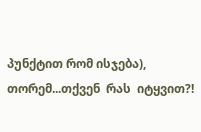პუნქტით რომ ისჯება), თორემ...თქვენ  რას  იტყვით?!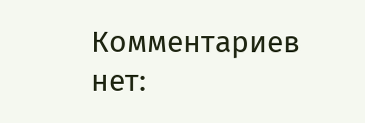Комментариев нет: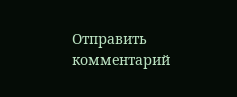Отправить комментарий